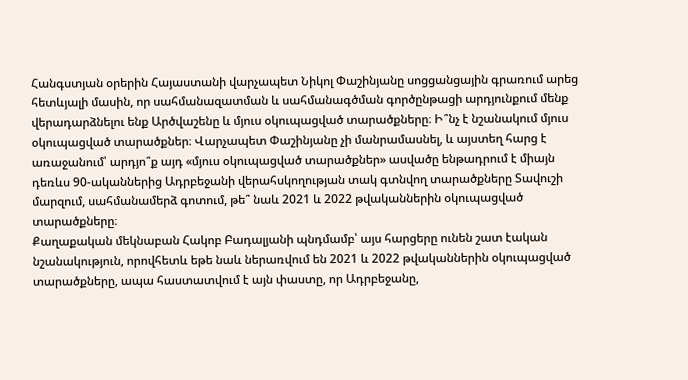Հանգստյան օրերին Հայաստանի վարչապետ Նիկոլ Փաշինյանը սոցցանցային գրառում արեց հետևյալի մասին, որ սահմանազատման և սահմանագծման գործընթացի արդյունքում մենք վերադարձնելու ենք Արծվաշենը և մյուս օկուպացված տարածքները։ Ի՞նչ է նշանակում մյուս օկուպացված տարածքներ։ Վարչապետ Փաշինյանը չի մանրամասնել, և այստեղ հարց է առաջանում՝ արդյո՞ք այդ «մյուս օկուպացված տարածքներ» ասվածը ենթադրում է միայն դեռևս 90-ականներից Ադրբեջանի վերահսկողության տակ գտնվող տարածքները Տավուշի մարզում, սահմանամերձ գոտում, թե՞ նաև 2021 և 2022 թվականներին օկուպացված տարածքները։
Քաղաքական մեկնաբան Հակոբ Բադալյանի պնդմամբ՝ այս հարցերը ունեն շատ էական նշանակություն, որովհետև եթե նաև ներառվում են 2021 և 2022 թվականներին օկուպացված տարածքները, ապա հաստատվում է այն փաստը, որ Ադրբեջանը,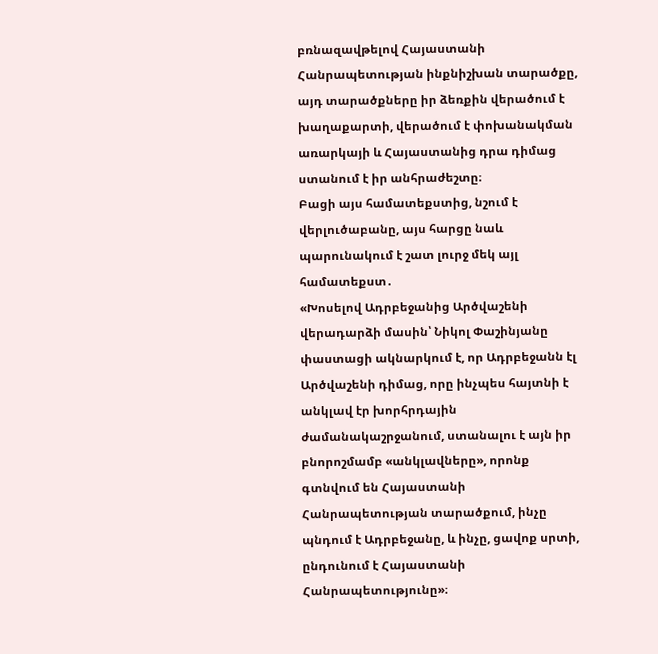բռնազավթելով Հայաստանի Հանրապետության ինքնիշխան տարածքը, այդ տարածքները իր ձեռքին վերածում է խաղաքարտի, վերածում է փոխանակման առարկայի և Հայաստանից դրա դիմաց ստանում է իր անհրաժեշտը։
Բացի այս համատեքստից, նշում է վերլուծաբանը, այս հարցը նաև պարունակում է շատ լուրջ մեկ այլ համատեքստ․
«Խոսելով Ադրբեջանից Արծվաշենի վերադարձի մասին՝ Նիկոլ Փաշինյանը փաստացի ակնարկում է, որ Ադրբեջանն էլ Արծվաշենի դիմաց, որը ինչպես հայտնի է անկլավ էր խորհրդային ժամանակաշրջանում, ստանալու է այն իր բնորոշմամբ «անկլավները», որոնք գտնվում են Հայաստանի Հանրապետության տարածքում, ինչը պնդում է Ադրբեջանը, և ինչը, ցավոք սրտի, ընդունում է Հայաստանի Հանրապետությունը»։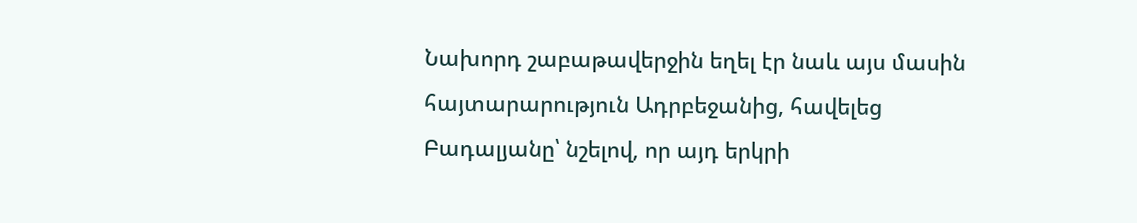Նախորդ շաբաթավերջին եղել էր նաև այս մասին հայտարարություն Ադրբեջանից, հավելեց Բադալյանը՝ նշելով, որ այդ երկրի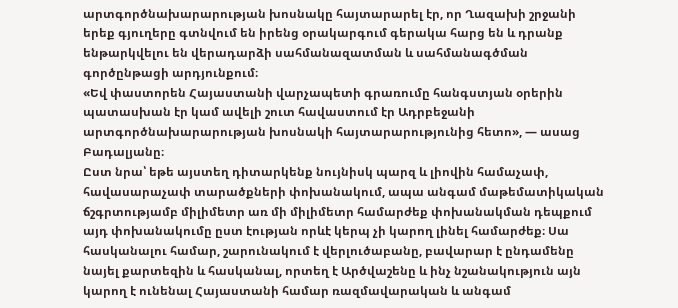արտգործնախարարության խոսնակը հայտարարել էր, որ Ղազախի շրջանի երեք գյուղերը գտնվում են իրենց օրակարգում գերակա հարց են և դրանք ենթարկվելու են վերադարձի սահմանազատման և սահմանագծման գործընթացի արդյունքում։
«Եվ փաստորեն Հայաստանի վարչապետի գրառումը հանգստյան օրերին պատասխան էր կամ ավելի շուտ հավաստում էր Ադրբեջանի արտգործնախարարության խոսնակի հայտարարությունից հետո», — ասաց Բադալյանը։
Ըստ նրա՝ եթե այստեղ դիտարկենք նույնիսկ պարզ և լիովին համաչափ, հավասարաչափ տարածքների փոխանակում, ապա անգամ մաթեմատիկական ճշգրտությամբ միլիմետր առ մի միլիմետր համարժեք փոխանակման դեպքում այդ փոխանակումը ըստ էության որևէ կերպ չի կարող լինել համարժեք։ Սա հասկանալու համար, շարունակում է վերլուծաբանը, բավարար է ընդամենը նայել քարտեզին և հասկանալ, որտեղ է Արծվաշենը և ինչ նշանակություն այն կարող է ունենալ Հայաստանի համար ռազմավարական և անգամ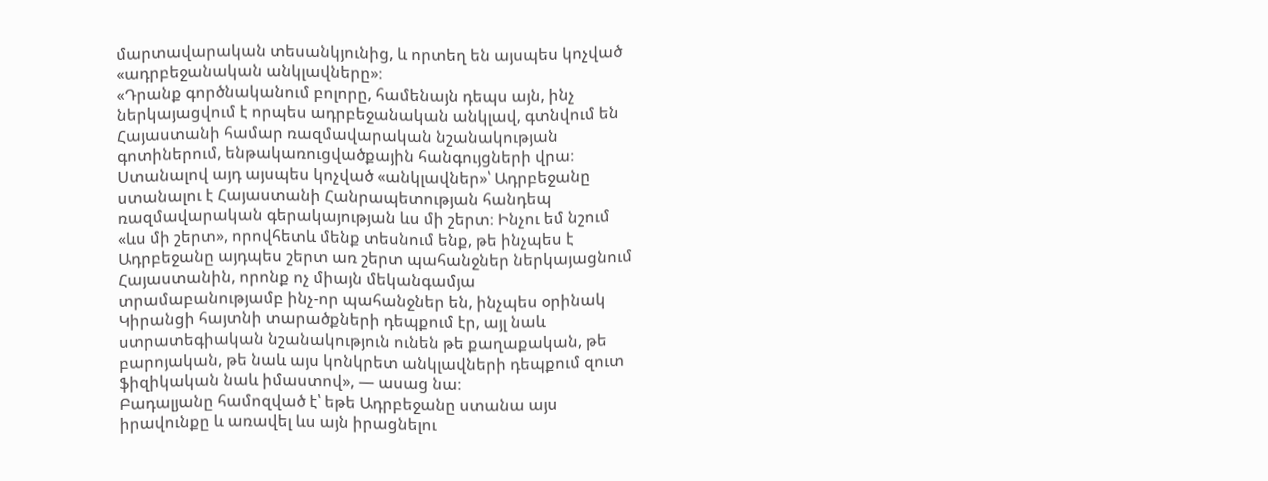մարտավարական տեսանկյունից, և որտեղ են այսպես կոչված «ադրբեջանական անկլավները»։
«Դրանք գործնականում բոլորը, համենայն դեպս այն, ինչ ներկայացվում է որպես ադրբեջանական անկլավ, գտնվում են Հայաստանի համար ռազմավարական նշանակության գոտիներում, ենթակառուցվածքային հանգույցների վրա։ Ստանալով այդ այսպես կոչված «անկլավներ»՝ Ադրբեջանը ստանալու է Հայաստանի Հանրապետության հանդեպ ռազմավարական գերակայության ևս մի շերտ։ Ինչու եմ նշում «ևս մի շերտ», որովհետև մենք տեսնում ենք, թե ինչպես է Ադրբեջանը այդպես շերտ առ շերտ պահանջներ ներկայացնում Հայաստանին, որոնք ոչ միայն մեկանգամյա տրամաբանությամբ ինչ-որ պահանջներ են, ինչպես օրինակ Կիրանցի հայտնի տարածքների դեպքում էր, այլ նաև ստրատեգիական նշանակություն ունեն թե քաղաքական, թե բարոյական, թե նաև այս կոնկրետ անկլավների դեպքում զուտ ֆիզիկական նաև իմաստով», — ասաց նա։
Բադալյանը համոզված է՝ եթե Ադրբեջանը ստանա այս իրավունքը և առավել ևս այն իրացնելու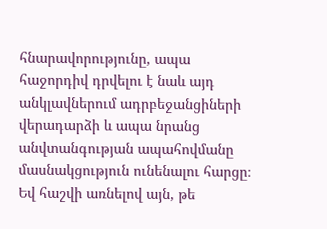հնարավորությունը, ապա հաջորդիվ դրվելու է նաև այդ անկլավներում ադրբեջանցիների վերադարձի և ապա նրանց անվտանգության ապահովմանը մասնակցություն ունենալու հարցը։ Եվ հաշվի առնելով այն, թե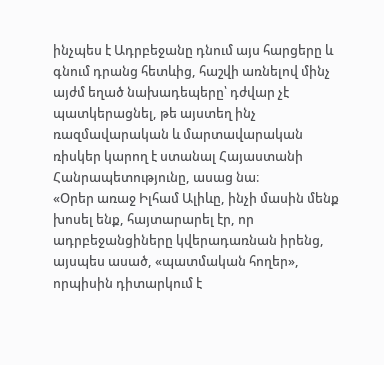ինչպես է Ադրբեջանը դնում այս հարցերը և գնում դրանց հետևից, հաշվի առնելով մինչ այժմ եղած նախադեպերը՝ դժվար չէ պատկերացնել, թե այստեղ ինչ ռազմավարական և մարտավարական ռիսկեր կարող է ստանալ Հայաստանի Հանրապետությունը, ասաց նա։
«Օրեր առաջ Իլհամ Ալիևը, ինչի մասին մենք խոսել ենք, հայտարարել էր, որ ադրբեջանցիները կվերադառնան իրենց, այսպես ասած, «պատմական հողեր», որպիսին դիտարկում է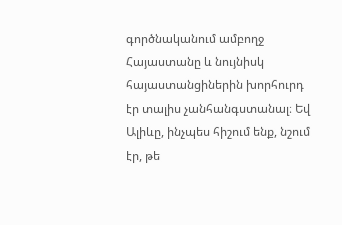գործնականում ամբողջ Հայաստանը և նույնիսկ հայաստանցիներին խորհուրդ էր տալիս չանհանգստանալ։ Եվ Ալիևը, ինչպես հիշում ենք, նշում էր, թե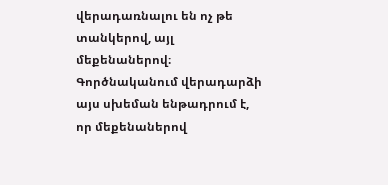վերադառնալու են ոչ թե տանկերով, այլ մեքենաներով։ Գործնականում վերադարձի այս սխեման ենթադրում է, որ մեքենաներով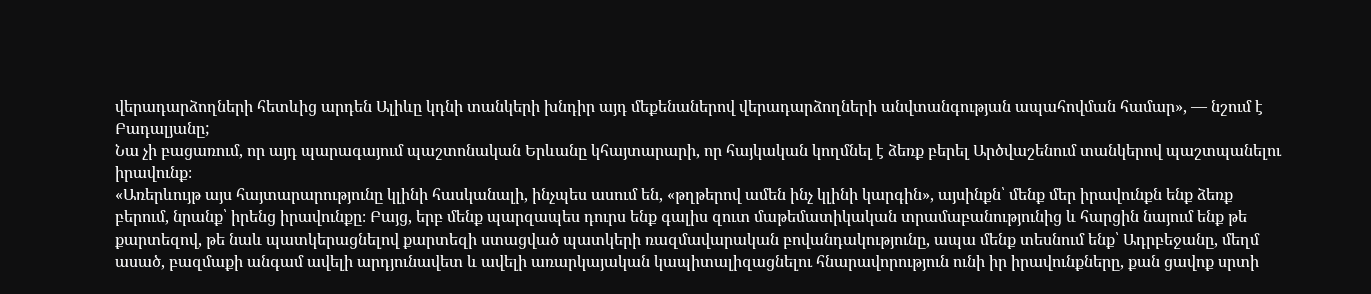վերադարձողների հետևից արդեն Ալիևը կդնի տանկերի խնդիր այդ մեքենաներով վերադարձողների անվտանգության ապահովման համար», — նշում է Բադալյանը;
Նա չի բացառում, որ այդ պարագայում պաշտոնական Երևանը կհայտարարի, որ հայկական կողմնել է ձեռք բերել Արծվաշենում տանկերով պաշտպանելու իրավունք։
«Առերևույթ այս հայտարարությունը կլինի հասկանալի, ինչպես ասում են, «թղթերով ամեն ինչ կլինի կարգին», այսինքն՝ մենք մեր իրավունքն ենք ձեռք բերում, նրանք՝ իրենց իրավունքը։ Բայց, երբ մենք պարզապես դուրս ենք գալիս զուտ մաթեմատիկական տրամաբանությունից և հարցին նայում ենք թե քարտեզով, թե նաև պատկերացնելով քարտեզի ստացված պատկերի ռազմավարական բովանդակությունը, ապա մենք տեսնում ենք՝ Ադրբեջանը, մեղմ ասած, բազմաքի անգամ ավելի արդյունավետ և ավելի առարկայական կապիտալիզացնելու հնարավորություն ունի իր իրավունքները, քան ցավոք սրտի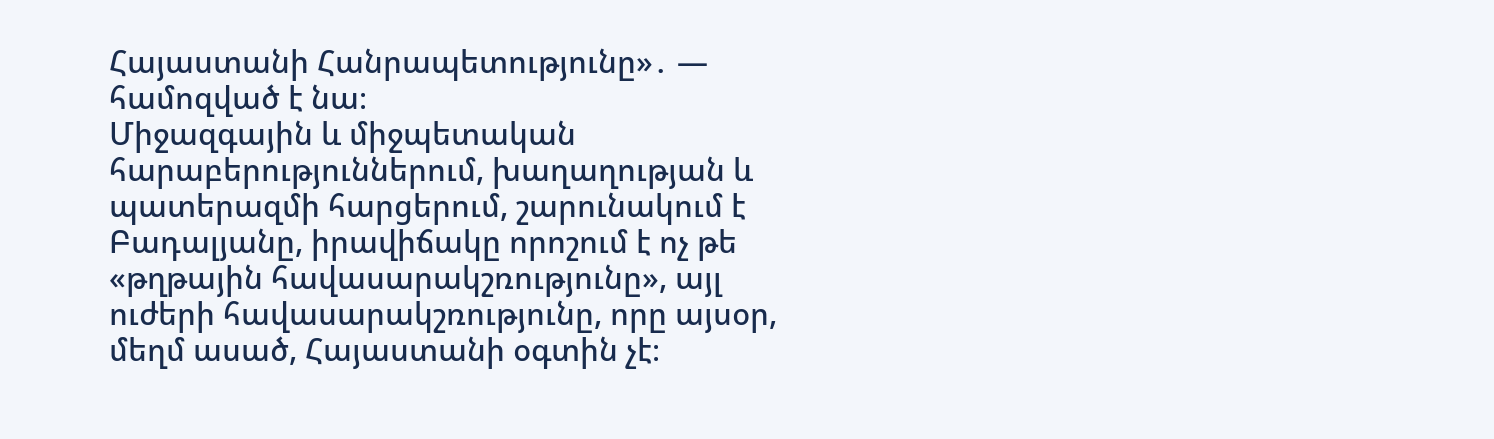Հայաստանի Հանրապետությունը»․ — համոզված է նա։
Միջազգային և միջպետական հարաբերություններում, խաղաղության և պատերազմի հարցերում, շարունակում է Բադալյանը, իրավիճակը որոշում է ոչ թե «թղթային հավասարակշռությունը», այլ ուժերի հավասարակշռությունը, որը այսօր, մեղմ ասած, Հայաստանի օգտին չէ։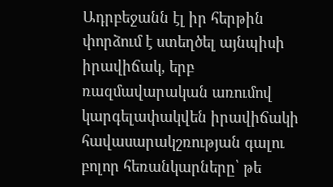Ադրբեջանն էլ իր հերթին փորձում է ստեղծել այնպիսի իրավիճակ, երբ ռազմավարական առումով կարգելափակվեն իրավիճակի հավասարակշռության գալու բոլոր հեռանկարները՝ թե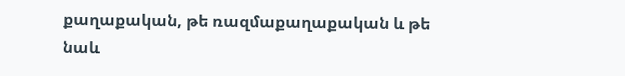քաղաքական, թե ռազմաքաղաքական և թե նաև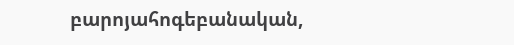բարոյահոգեբանական,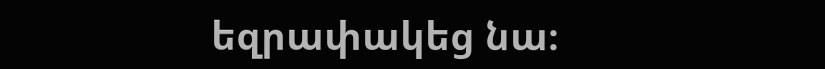եզրափակեց նա։